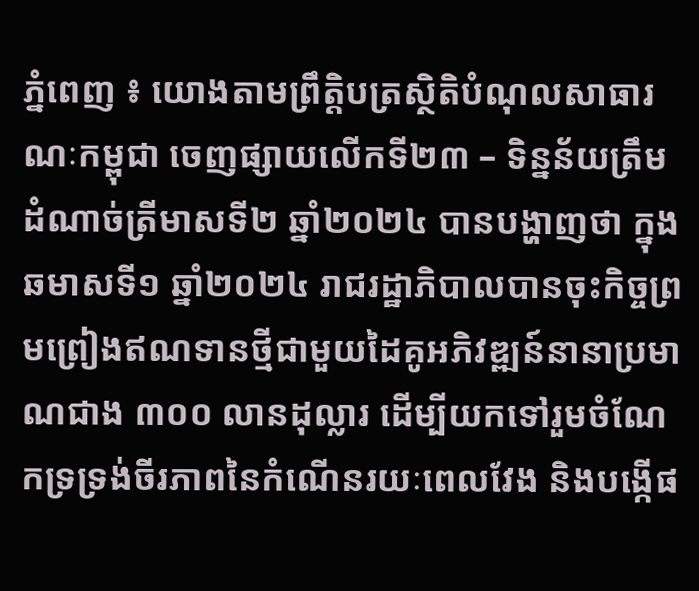ភ្នំពេញ ៖ យោងតាមព្រឹត្តិបត្រស្ថិតិបំណុលសាធារណៈកម្ពុជា ចេញផ្សាយលើកទី២៣ – ទិន្នន័យត្រឹមដំណាច់ត្រីមាសទី២ ឆ្នាំ២០២៤ បានបង្ហាញថា ក្នុងឆមាសទី១ ឆ្នាំ២០២៤ រាជរដ្ឋាភិបាលបានចុះកិច្ចព្រមព្រៀងឥណទានថ្មីជាមួយដៃគូអភិវឌ្ឍន៍នានាប្រមាណជាង ៣០០ លានដុល្លារ ដើម្បីយកទៅរួមចំណែកទ្រទ្រង់ចីរភាពនៃកំណើនរយៈពេលវែង និងបង្កើផ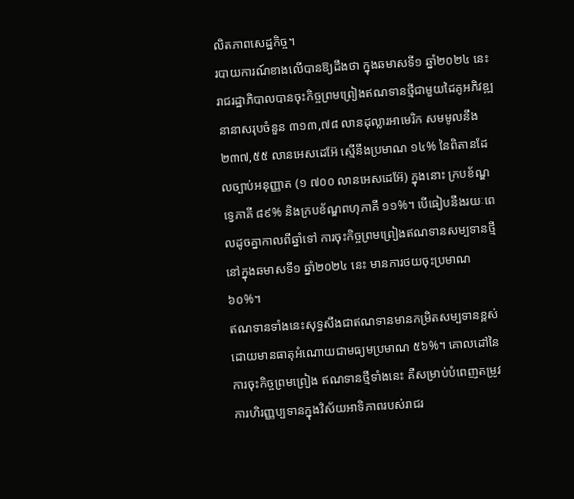លិតភាពសេដ្ឋកិច្ច។
របាយការណ៍ខាងលើបានឱ្យដឹងថា ក្នុងឆមាសទី១ ឆ្នាំ២០២៤ នេះ រាជរដ្ឋាភិបាលបានចុះកិច្ចព្រមព្រៀងឥណទានថ្មីជាមួយដៃគូអភិវឌ្ឍនានាសរុបចំនួន ៣១៣,៧៨ លានដុល្លារអាមេរិក សមមូលនឹង ២៣៧,៥៥ លានអេសដេអ៊ែ ស្មើនឹងប្រមាណ ១៤% នៃពិតានដែលច្បាប់អនុញ្ញាត (១ ៧០០ លានអេសដេអ៊ែ) ក្នុងនោះ ក្របខ័ណ្ឌទ្វេភាគី ៨៩% និងក្របខ័ណ្ឌពហុភាគី ១១%។ បើធៀបនឹងរយៈពេលដូចគ្នាកាលពីឆ្នាំទៅ ការចុះកិច្ចព្រមព្រៀងឥណទានសម្បទានថ្មី នៅក្នុងឆមាសទី១ ឆ្នាំ២០២៤ នេះ មានការថយចុះប្រមាណ ៦០%។
ឥណទានទាំងនេះសុទ្ធសឹងជាឥណទានមានកម្រិតសម្បទានខ្ពស់ ដោយមានធាតុអំណោយជាមធ្យមប្រមាណ ៥៦%។ គោលដៅនៃការចុះកិច្ចព្រមព្រៀង ឥណទានថ្មីទាំងនេះ គឺសម្រាប់បំពេញតម្រូវការហិរញ្ញប្បទានក្នុងវិស័យអាទិភាពរបស់រាជរ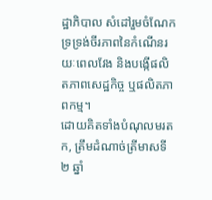ដ្ឋាភិបាល សំដៅរួមចំណែកទ្រទ្រង់ចីរភាពនៃកំណើនរយៈពេលវែង និងបង្កើផលិតភាពសេដ្ឋកិច្ច ឬផលិតភាពកម្ម។
ដោយគិតទាំងបំណុលមរតក, ត្រឹមដំណាច់ត្រីមាសទី២ ឆ្នាំ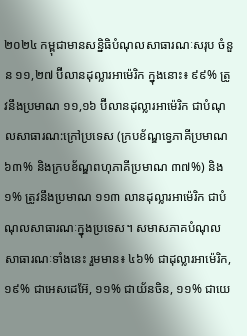២០២៤ កម្ពុជាមានសន្និធិបំណុលសាធារណៈសរុប ចំនួន ១១,២៧ ប៊ីលានដុល្លារអាម៉េរិក ក្នុងនោះ៖ ៩៩% ត្រូវនឹងប្រមាណ ១១,១៦ ប៊ីលានដុល្លារអាម៉េរិក ជាបំណុលសាធារណ:ក្រៅប្រទេស (ក្របខ័ណ្ឌទ្វេភាគីប្រមាណ ៦៣% និងក្របខ័ណ្ឌពហុភាគីប្រមាណ ៣៧%) និង ១% ត្រូវនឹងប្រមាណ ១១៣ លានដុល្លារអាម៉េរិក ជាបំណុលសាធារណៈក្នុងប្រទេស។ សមាសភាគបំណុលសាធារណៈទាំងនេះ រួមមាន៖ ៤៦% ជាដុល្លារអាម៉េរិក, ១៩% ជាអេសដេអ៊ែ, ១១% ជាយ័នចិន, ១១% ជាយេ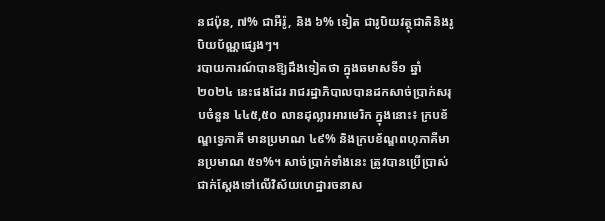នជប៉ុន, ៧% ជាអឺរ៉ូ, និង ៦% ទៀត ជារូបិយវត្ថុជាតិនិងរូបិយប័ណ្ណផ្សេងៗ។
របាយការណ៍បានឱ្យដឹងទៀតថា ក្នុងឆមាសទី១ ឆ្នាំ២០២៤ នេះផងដែរ រាជរដ្ឋាភិបាលបានដកសាច់ប្រាក់សរុបចំនួន ៤៤៥,៥០ លានដុល្លារអារមេរិក ក្នុងនោះ៖ ក្របខ័ណ្ឌទ្វេភាគី មានប្រមាណ ៤៩% និងក្របខ័ណ្ឌពហុភាគីមានប្រមាណ ៥១%។ សាច់ប្រាក់ទាំងនេះ ត្រូវបានប្រើប្រាស់ជាក់ស្តែងទៅលើវិស័យហេដ្ឋារចនាស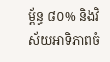ម្ព័ន្ធ ៨០% និងវិស័យអាទិភាពចំ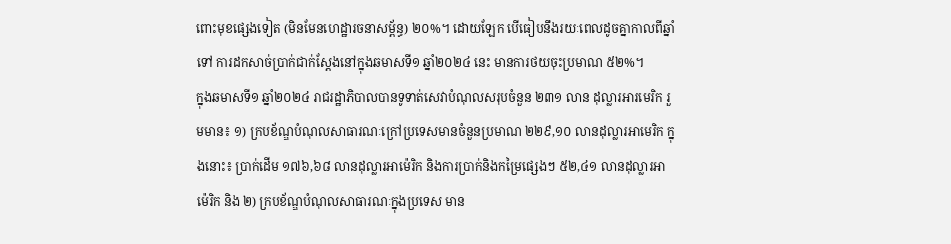ពោះមុខផ្សេងទៀត (មិនមែនហេដ្ឋារចនាសម្ព័ន្ធ) ២០%។ ដោយឡែក បើធៀបនឹងរយៈពេលដូចគ្នាកាលពីឆ្នាំទៅ ការដកសាច់ប្រាក់ជាក់ស្តែងនៅក្នុងឆមាសទី១ ឆ្នាំ២០២៤ នេះ មានការថយចុះប្រមាណ ៥២%។
ក្នុងឆមាសទី១ ឆ្នាំ២០២៤ រាជរដ្ឋាភិបាលបានទូទាត់សេវាបំណុលសរុបចំនួន ២៣១ លាន ដុល្លារអារមេរិក រួមមាន៖ ១) ក្របខ័ណ្ឌបំណុលសាធារណៈក្រៅប្រទេសមានចំនួនប្រមាណ ២២៩,១០ លានដុល្លារអាមេរិក ក្នុងនោះ៖ ប្រាក់ដើម ១៧៦,៦៨ លានដុល្លារអាម៉េរិក និងការប្រាក់និងកម្រៃផ្សេងៗ ៥២,៤១ លានដុល្លារអាម៉េរិក និង ២) ក្របខ័ណ្ឌបំណុលសាធារណៈក្នុងប្រទេស មាន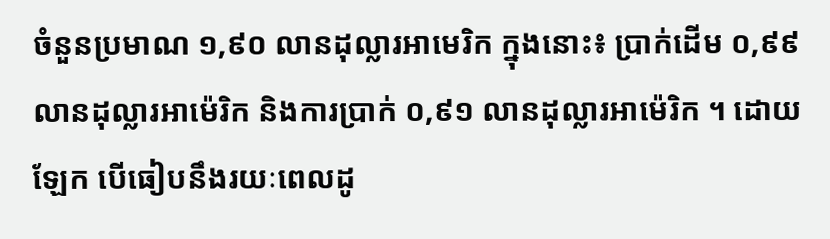ចំនួនប្រមាណ ១,៩០ លានដុល្លារអាមេរិក ក្នុងនោះ៖ ប្រាក់ដើម ០,៩៩ លានដុល្លារអាម៉េរិក និងការប្រាក់ ០,៩១ លានដុល្លារអាម៉េរិក ។ ដោយឡែក បើធៀបនឹងរយៈពេលដូ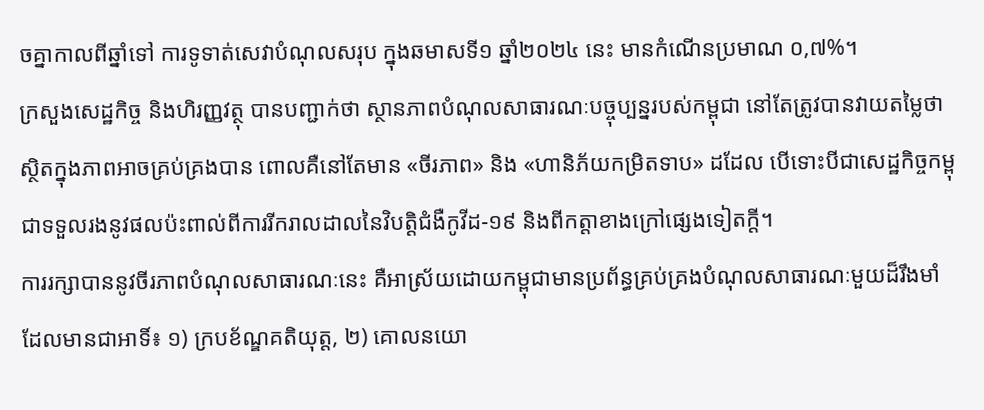ចគ្នាកាលពីឆ្នាំទៅ ការទូទាត់សេវាបំណុលសរុប ក្នុងឆមាសទី១ ឆ្នាំ២០២៤ នេះ មានកំណើនប្រមាណ ០,៧%។
ក្រសួងសេដ្ឋកិច្ច និងហិរញ្ញវត្ថុ បានបញ្ជាក់ថា ស្ថានភាពបំណុលសាធារណៈបច្ចុប្បន្នរបស់កម្ពុជា នៅតែត្រូវបានវាយតម្លៃថា ស្ថិតក្នុងភាពអាចគ្រប់គ្រងបាន ពោលគឺនៅតែមាន «ចីរភាព» និង «ហានិភ័យកម្រិតទាប» ដដែល បើទោះបីជាសេដ្ឋកិច្ចកម្ពុជាទទួលរងនូវផលប៉ះពាល់ពីការរីករាលដាលនៃវិបត្តិជំងឺកូវីដ-១៩ និងពីកត្តាខាងក្រៅផ្សេងទៀតក្តី។
ការរក្សាបាននូវចីរភាពបំណុលសាធារណៈនេះ គឺអាស្រ័យដោយកម្ពុជាមានប្រព័ន្ធគ្រប់គ្រងបំណុលសាធារណៈមួយដ៏រឹងមាំ ដែលមានជាអាទិ៍៖ ១) ក្របខ័ណ្ឌគតិយុត្ត, ២) គោលនយោ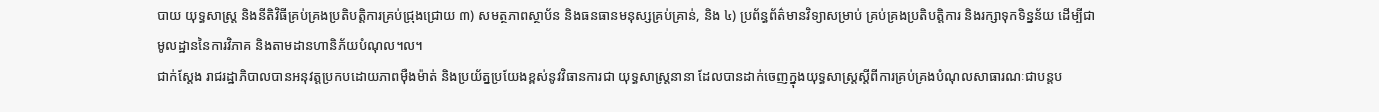បាយ យុទ្ធសាស្ត្រ និងនីតិវិធីគ្រប់គ្រងប្រតិបត្តិការគ្រប់ជ្រុងជ្រោយ ៣) សមត្ថភាពស្ថាប័ន និងធនធានមនុស្សគ្រប់គ្រាន់, និង ៤) ប្រព័ន្ធព័ត៌មានវិទ្យាសម្រាប់ គ្រប់គ្រងប្រតិបត្តិការ និងរក្សាទុកទិន្នន័យ ដើម្បីជាមូលដ្ឋាននៃការវិភាគ និងតាមដានហានិភ័យបំណុល។ល។
ជាក់ស្តែង រាជរដ្ឋាភិបាលបានអនុវត្តប្រកបដោយភាពម៉ឺងម៉ាត់ និងប្រយ័ត្នប្រយែងខ្ពស់នូវវិធានការជា យុទ្ធសាស្ត្រនានា ដែលបានដាក់ចេញក្នុងយុទ្ធសាស្ត្រស្តីពីការគ្រប់គ្រងបំណុលសាធារណៈជាបន្តប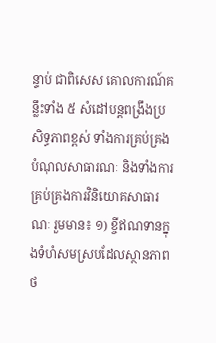ន្ទាប់ ជាពិសេស គោលការណ៍គន្លឹះទាំង ៥ សំដៅបន្តពង្រឹងប្រសិទ្ធភាពខ្ពស់ ទាំងការគ្រប់គ្រងបំណុលសាធារណៈ និងទាំងការគ្រប់គ្រងការវិនិយោគសាធារណៈ រួមមាន៖ ១) ខ្ចីឥណទានក្នុងទំហំសមស្របដែលស្ថានភាពថ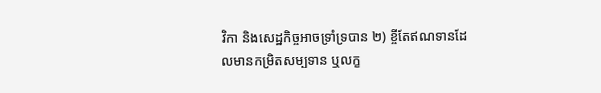វិកា និងសេដ្ឋកិច្ចអាចទ្រាំទ្របាន ២) ខ្ចីតែឥណទានដែលមានកម្រិតសម្បទាន ឬលក្ខ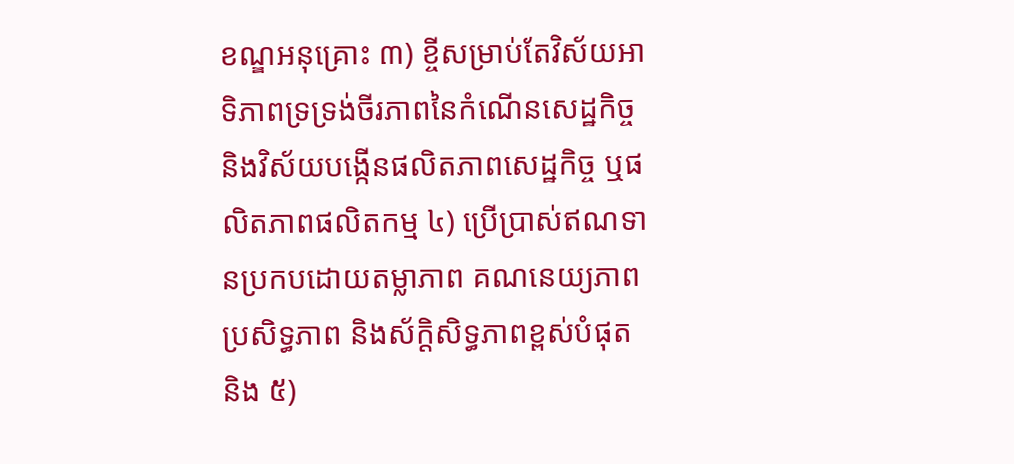ខណ្ឌអនុគ្រោះ ៣) ខ្ចីសម្រាប់តែវិស័យអាទិភាពទ្រទ្រង់ចីរភាពនៃកំណើនសេដ្ឋកិច្ច និងវិស័យបង្កើនផលិតភាពសេដ្ឋកិច្ច ឬផលិតភាពផលិតកម្ម ៤) ប្រើប្រាស់ឥណទានប្រកបដោយតម្លាភាព គណនេយ្យភាព ប្រសិទ្ធភាព និងស័ក្តិសិទ្ធភាពខ្ពស់បំផុត និង ៥)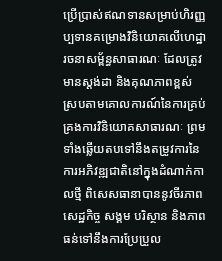ប្រើប្រាស់ឥណទានសម្រាប់ហិរញ្ញប្បទានគម្រោងវិនិយោគលើហេដ្ឋារចនាសម្ព័ន្ធសាធារណៈ ដែលត្រូវមានស្តង់ដា និងគុណភាពខ្ពស់ ស្របតាមគោលការណ៍នៃការគ្រប់គ្រងការវិនិយោគសាធារណៈ ព្រមទាំងឆ្លើយតបទៅនឹងតម្រូវការនៃការអភិវឌ្ឍជាតិនៅក្នុងដំណាក់កាលថ្មី ពិសេសធានាបាននូវចីរភាពសេដ្ឋកិច្ច សង្គម បរិស្ថាន និងភាពធន់ទៅនឹងការប្រែប្រួល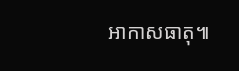អាកាសធាតុ៕